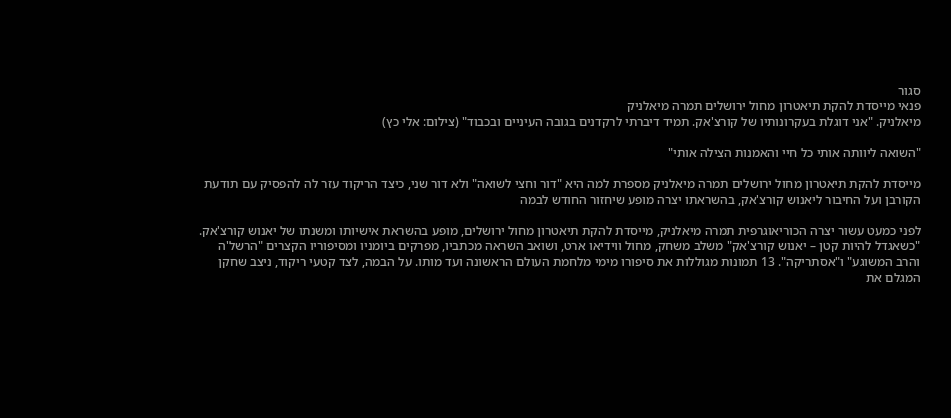סגור
פנאי מייסדת להקת תיאטרון מחול ירושלים תמרה מיאלניק
מיאלניק. "אני דוגלת בעקרונותיו של קורצ'אק. תמיד דיברתי לרקדנים בגובה העיניים ובכבוד" (צילום: אלי כץ)

"השואה ליוותה אותי כל חיי והאמנות הצילה אותי"

מייסדת להקת תיאטרון מחול ירושלים תמרה מיאלניק מספרת למה היא "דור וחצי לשואה" ולא דור שני, כיצד הריקוד עזר לה להפסיק עם תודעת הקורבן ועל החיבור ליאנוש קורצ'אק, בהשראתו יצרה מופע שיחזור החודש לבמה

לפני כמעט עשור יצרה הכוריאוגרפית תמרה מיאלניק, מייסדת להקת תיאטרון מחול ירושלים, מופע בהשראת אישיותו ומשנתו של יאנוש קורצ'אק. "כשאגדל להיות קטן – יאנוש קורצ'אק" משלב משחק, מחול ווידיאו ארט, ושואב השראה מכתביו, מפרקים ביומניו ומסיפוריו הקצרים "הרשל'ה והרב המשוגע" ו"אסתריקה". 13 תמונות מגוללות את סיפורו מימי מלחמת העולם הראשונה ועד מותו. על הבמה, לצד קטעי ריקוד, ניצב שחקן המגלם את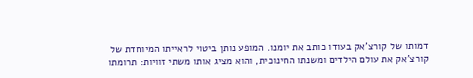דמותו של קורצ'אק בעודו כותב את יומנו. המופע נותן ביטוי לראייתו המיוחדת של קורצ'אק את עולם הילדים ומשנתו החינוכית, והוא מציג אותו משתי זוויות: תרומתו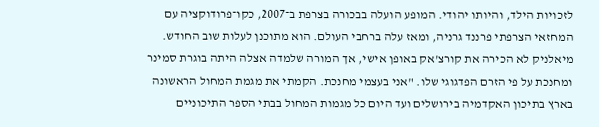לזכויות הילד, והיותו יהודי. המופע הועלה בבכורה בצרפת ב־2007, כקו־פרודוקציה עם המחזאי הצרפתי פרננד גרניה, ומאז עלה ברחבי העולם. הוא מתוכנן לעלות שוב החודש.
מיאלניק לא הכירה את קורצ'אק באופן אישי, אך המורה שלמדה אצלה היתה בוגרת סמינר ומחנכת על פי הזרם הפדגוגי שלו. "אני בעצמי מחנכת. הקמתי את מגמת המחול הראשונה בארץ בתיכון האקדמיה בירושלים ועד היום כל מגמות המחול בבתי הספר התיכוניים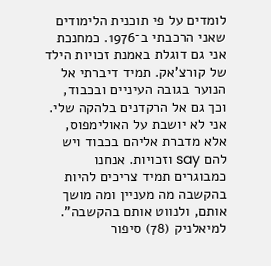לומדים על פי תוכנית הלימודים שאני הרכבתי ב־1976. כמחנכת אני גם דוגלת באמנת זכויות הילד של קורצ'אק. תמיד דיברתי אל הנוער בגובה העיניים ובכבוד, וכך גם אל הרקדנים בלהקה שלי. אני לא יושבת על האולימפוס, אלא מדברת אליהם בכבוד ויש להם say וזכויות. אנחנו כמבוגרים תמיד צריכים להיות בהקשבה מה מעניין ומה מושך אותם, ולנווט אותם בהקשבה".
למיאלניק (78) סיפור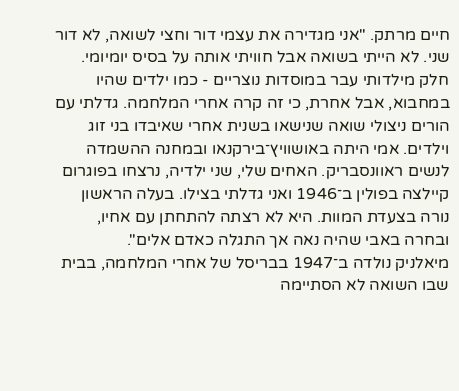חיים מרתק. "אני מגדירה את עצמי דור וחצי לשואה, לא דור שני. לא הייתי בשואה אבל חוויתי אותה על בסיס יומיומי. חלק מילדותי עבר במוסדות נוצריים - כמו ילדים שהיו במחבוא, אבל אחרת, כי זה קרה אחרי המלחמה. גדלתי עם הורים ניצולי שואה שנישאו בשנית אחרי שאיבדו בני זוג וילדים. אמי היתה באושוויץ־בירקנאו ובמחנה ההשמדה לנשים ראוונסבריק. האחים שלי, שני ילדיה, נרצחו בפוגרום קיילצה בפולין ב־1946 ואני גדלתי בצילו. בעלה הראשון נורה בצעדת המוות. היא לא רצתה להתחתן עם אחיו, ובחרה באבי שהיה נאה אך התגלה כאדם אלים".
מיאלניק נולדה ב־1947 בבריסל של אחרי המלחמה, בבית שבו השואה לא הסתיימה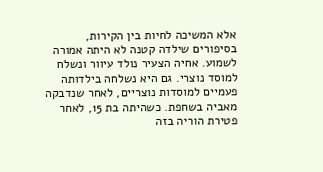אלא המשיכה לחיות בין הקירות, בסיפורים שילדה קטנה לא היתה אמורה לשמוע. אחיה הצעיר נולד עיוור ונשלח למוסד נוצרי. גם היא נשלחה בילדותה פעמיים למוסדות נוצריים, לאחר שנדבקה מאביה בשחפת. כשהיתה בת 15, לאחר פטירת הוריה בזה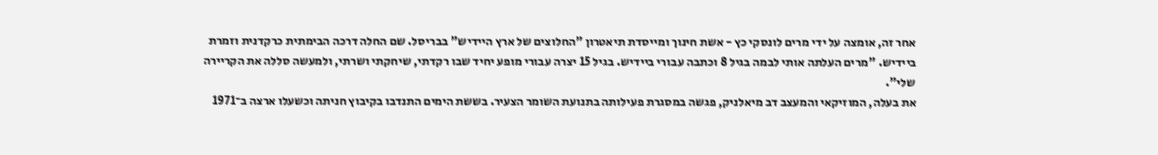אחר זה, אומצה על ידי מרים לונסקי כץ - אשת חינוך ומייסדת תיאטרון "החלוצים של ארץ היידיש" בבריסל. שם החלה דרכה הבימתית כרקדנית וזמרת ביידיש. "מרים העלתה אותי לבמה בגיל 8 וכתבה עבורי ביידיש. בגיל 15 יצרה עבורי מופע יחיד שבו רקדתי, שיחקתי ושרתי, ולמעשה סללה את הקריירה שלי".
את בעלה, המוזיקאי והמעצב דב מיאלניק, פגשה במסגרת פעילותה בתנועת השומר הצעיר. בששת הימים התנדבו בקיבוץ חניתה וכשעלו ארצה ב־1971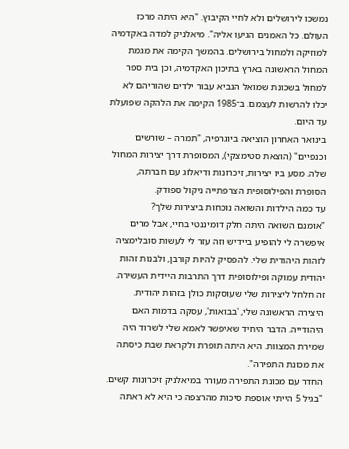נמשכו לירושלים ולא לחיי הקיבוץ. "היא היתה מרכז העולם. כל האמנים הגיעו אליה". מיאלניק למדה באקדמיה למוזיקה ולמחול בירושלים. בהמשך הקימה את מגמת המחול הראשונה בארץ בתיכון האקדמיה, וכן בית ספר למחול בשכונת שמואל הנביא עבור ילדים שהוריהם לא יכלו להרשות לעצמם. ב־1985 הקימה את הלהקה שפועלת עד היום.
בינואר האחרון הוציאה ביוגרפיה, "תמרה – שורשים וכנפיים" (הוצאת סטימצקי), המסופרת דרך יצירות המחול שלה. מסע ביו יצירות, זיכרונות ודיאלוג עם חברתה, הסופרת והפילוסופית הצרפתייה ניקול ספודק.
עד כמה הילדות והשואה נוכחות ביצירות שלך?
"אומנם השואה היתה חלק דומיננטי בחיי, אבל מרים איפשרה לי להופיע ביידיש וזה עזר לי לעשות סובלימציה לזהות היהודית שלי. להפסיק להיות קורבן, ולבנות זהות יהודית עמוקה ופילוסופית דרך התרבות היידית העשירה. זה חלחל ליצירות שלי שעוסקות כולן בזהות יהודית. היצירה הראשונה שלי, 'בבואות', עסקה בדמות האם היהודייה. הדבר היחיד שאיפשר לאמא שלי לשרוד היה שמירת המצוות. היא היתה תופרת ולקראת שבת כיסתה את מכונת התפירה".
החדר עם מכונת התפירה מעורר במיאלניק זיכרונות קשים. "בגיל 5 הייתי אוספת סיכות מהרצפה כי היא לא ראתה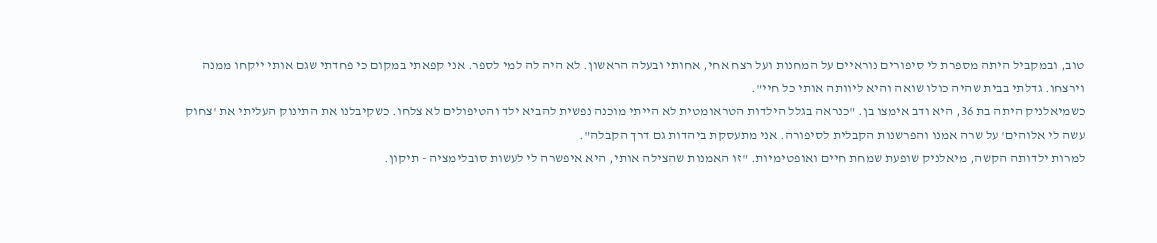טוב, ובמקביל היתה מספרת לי סיפורים נוראיים על המחנות ועל רצח אחי, אחותי ובעלה הראשון. לא היה לה למי לספר. אני קפאתי במקום כי פחדתי שגם אותי ייקחו ממנה וירצחו. גדלתי בבית שהיה כולו שואה והיא ליוותה אותי כל חיי".
כשמיאלניק היתה בת 36, היא ודב אימצו בן. "כנראה בגלל הילדות הטראומטית לא הייתי מוכנה נפשית להביא ילד והטיפולים לא צלחו. כשקיבלנו את התינוק העליתי את 'צחוק עשה לי אלוהים' על שרה אמנו והפרשנות הקבלית לסיפורה. אני מתעסקת ביהדות גם דרך הקבלה".
למרות ילדותה הקשה, מיאלניק שופעת שמחת חיים ואופטימיות. "זו האמנות שהצילה אותי, היא איפשרה לי לעשות סובלימציה - תיקון.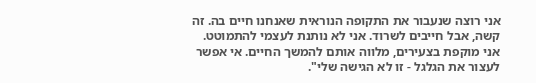אני רוצה שנעבור את התקופה הנוראית שאנחנו חיים בה. זה קשה, אבל חייבים לשרוד. אני לא נותנת לעצמי להתמוטט. אני מוקפת בצעירים, מלווה אותם להמשך החיים. אי אפשר לעצור את הגלגל - זו לא הגישה שלי".